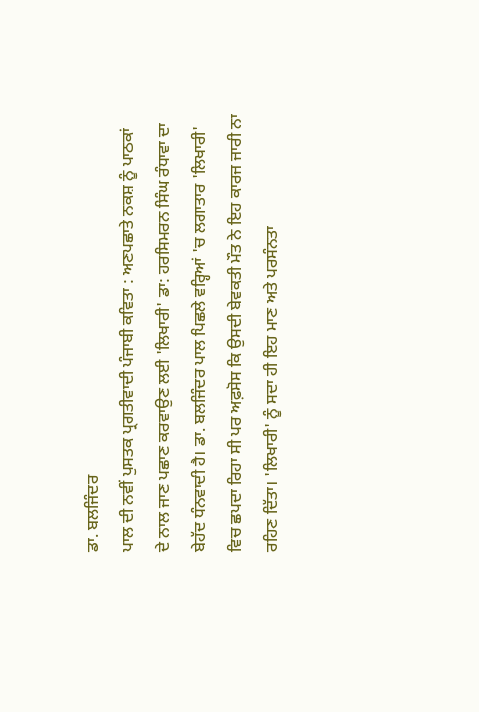ਡਾ. ਬਲਜਿੰਦਰ
ਪਾਲ ਦੀ ਨਵੀਂ ਪੁਸਤਕ ਪ੍ਰਗਤੀਵਾਦੀ ਪੰਜਾਬੀ ਕਵਿਤਾ : ਅਣਪਛਾਤੇ ਨਕਸ਼ ਨੂੰ ਪਾਠਕਾਂ
ਦੇ ਨਾਲ ਜਾਣ ਪਛਾਣ ਕਰਵਾਉਣ ਲਈ 'ਲਿਖਾਰੀ' ਡਾ: ਹਰਸਿਮਰਨ ਸਿੰਘ ਰੰਧਾਵਾ ਦਾ
ਬੇਹੱਦ ਧੰਨਵਾਦੀ ਹੈ। ਡਾ. ਬਲਜਿੰਦਰ ਪਾਲ ਪਿਛਲੇ ਵਰ੍ਹਿਆਂ 'ਚ ਲਗਾਤਾਰ 'ਲਿਖਾਰੀ'
ਵਿਚ ਛਪਦਾ ਰਿਹਾ ਸੀ ਪਰ ਅਫ਼ਸੋਸ ਕਿ ਉਸਦੀ ਬੇਵਕਤੀ ਮੌਤ ਨੇ ਇਹ ਕਾਰਜ ਜਾਰੀ ਨਾ
ਰਹਿਣ ਦਿੱਤਾ। 'ਲਿਖਾਰੀ' ਨੂੰ ਸਦਾ ਹੀ ਇਹ ਮਾਣ ਅਤੇ ਪਰਸੰਨਤਾ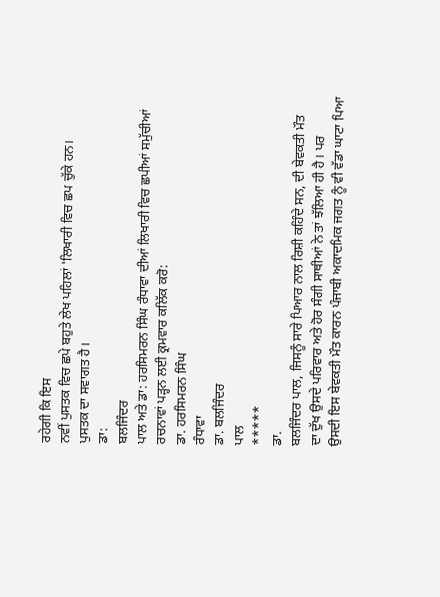ਰਹੇਗੀ ਕਿ ਇਸ
ਨਵੀਂ ਪੁਸਤਕ ਵਿਚ ਛਪੇ ਬਹੁਤੇ ਲੇਖ ਪਹਿਲਾਂ 'ਲਿਖਾਰੀ ਵਿਚ ਛਪ ਚੁੱਕੇ ਹਨ।
ਪੁਸਤਕ ਦਾ ਸਵਾਗਤ ਹੈ।
ਡਾ:
ਬਲਜਿੰਦਰ
ਪਾਲ ਅਤੇ ਡਾ: ਹਰਸਿਮਰਨ ਸਿੰਘ ਰੰਧਾਵਾ ਦੀਆਂ ਲਿਖਾਰੀ ਵਿਚ ਛਪੀਆਂ ਸਮੁੱਚੀਆਂ
ਰਚਨਾਵਾਂ ਪੜ੍ਹਨ ਲਈ ਕ੍ਰਮਵਾਰ ਕਲਿੱਕ ਕਰੋ:
ਡਾ. ਹਰਸਿਮਰਨ ਸਿੰਘ
ਰੰਧਾਵਾ
ਡਾ. ਬਲਜਿੰਦਰ
ਪਾਲ
*****
ਡਾ.
ਬਲਜਿੰਦਰ ਪਾਲ, ਜਿਸਨੂੰ ਸਾਰੇ ਪਿਆਰ ਨਾਲ ਰਿਸ਼ੀ ਕਹਿੰਦੇ ਸਨ, ਦੀ ਬੇਵਕਤੀ ਮੌਤ
ਦਾ ਦੁੱਖ ਉਸਦੇ ਪਰਿਵਾਰ ਅਤੇ ਹੋਰ ਸੰਗੀ ਸਾਥੀਆਂ ਨੇ ਤਾਂ ਝੱਲਿਆ ਹੀ ਹੈ। ਪਰ
ਉਸਦੀ ਇਸ ਬੇਵਕਤੀ ਮੌਤ ਕਾਰਨ ਪੰਜਾਬੀ ਅਕਾਦਮਿਕ ਜਗਤ ਨੂੰ ਵੀ ਵੱਡਾ ਘਾਟਾ ਪਿਆ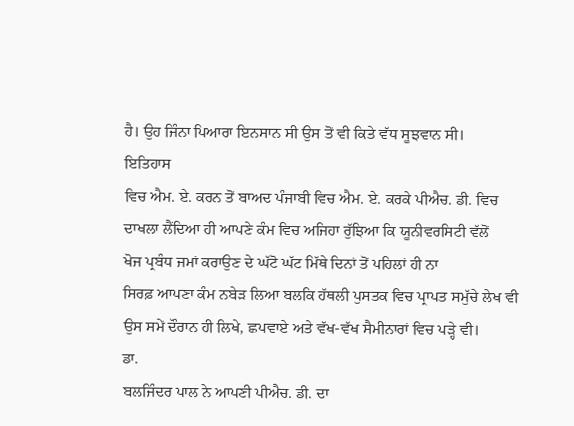ਹੈ। ਉਹ ਜਿੰਨਾ ਪਿਆਰਾ ਇਨਸਾਨ ਸੀ ਉਸ ਤੋਂ ਵੀ ਕਿਤੇ ਵੱਧ ਸੂਝਵਾਨ ਸੀ।
ਇਤਿਹਾਸ
ਵਿਚ ਐਮ. ਏ. ਕਰਨ ਤੋਂ ਬਾਅਦ ਪੰਜਾਬੀ ਵਿਚ ਐਮ. ਏ. ਕਰਕੇ ਪੀਐਚ. ਡੀ. ਵਿਚ
ਦਾਖਲਾ ਲੈਂਦਿਆ ਹੀ ਆਪਣੇ ਕੰਮ ਵਿਚ ਅਜਿਹਾ ਰੁੱਝਿਆ ਕਿ ਯੂਨੀਵਰਸਿਟੀ ਵੱਲੋਂ
ਖੋਜ ਪ੍ਰਬੰਧ ਜਮਾਂ ਕਰਾਉਣ ਦੇ ਘੱਟੋ ਘੱਟ ਮਿੱਥੇ ਦਿਨਾਂ ਤੋਂ ਪਹਿਲਾਂ ਹੀ ਨਾ
ਸਿਰਫ਼ ਆਪਣਾ ਕੰਮ ਨਬੇੜ ਲਿਆ ਬਲਕਿ ਹੱਥਲੀ ਪੁਸਤਕ ਵਿਚ ਪ੍ਰਾਪਤ ਸਮੁੱਚੇ ਲੇਖ ਵੀ
ਉਸ ਸਮੇਂ ਦੌਰਾਨ ਹੀ ਲਿਖੇ, ਛਪਵਾਏ ਅਤੇ ਵੱਖ-ਵੱਖ ਸੈਮੀਨਾਰਾਂ ਵਿਚ ਪੜ੍ਹੇ ਵੀ।
ਡਾ.
ਬਲਜਿੰਦਰ ਪਾਲ ਨੇ ਆਪਣੀ ਪੀਐਚ. ਡੀ. ਦਾ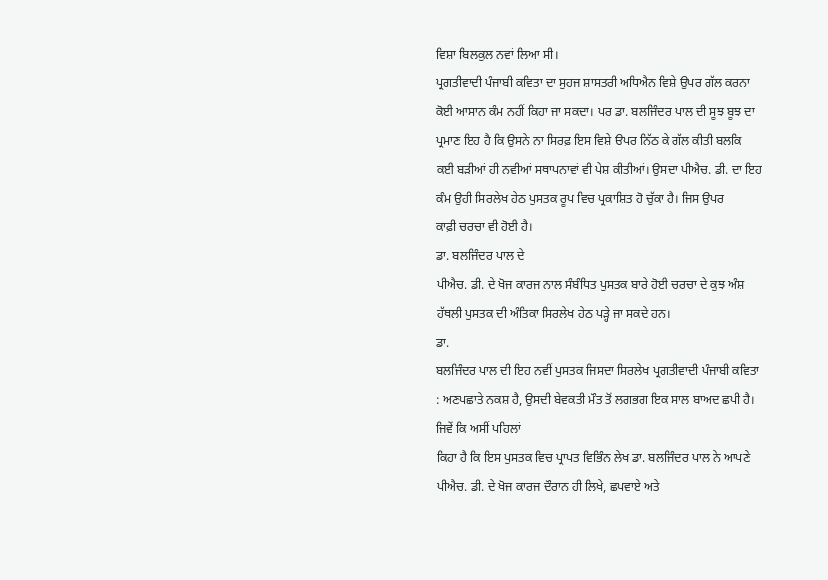ਵਿਸ਼ਾ ਬਿਲਕੁਲ ਨਵਾਂ ਲਿਆ ਸੀ।
ਪ੍ਰਗਤੀਵਾਦੀ ਪੰਜਾਬੀ ਕਵਿਤਾ ਦਾ ਸੁਹਜ ਸ਼ਾਸਤਰੀ ਅਧਿਐਨ ਵਿਸ਼ੇ ਉਪਰ ਗੱਲ ਕਰਨਾ
ਕੋਈ ਆਸਾਨ ਕੰਮ ਨਹੀਂ ਕਿਹਾ ਜਾ ਸਕਦਾ। ਪਰ ਡਾ. ਬਲਜਿੰਦਰ ਪਾਲ ਦੀ ਸੂਝ ਬੂਝ ਦਾ
ਪ੍ਰਮਾਣ ਇਹ ਹੈ ਕਿ ਉਸਨੇ ਨਾ ਸਿਰਫ਼ ਇਸ ਵਿਸ਼ੇ ੳਪਰ ਨਿੱਠ ਕੇ ਗੱਲ ਕੀਤੀ ਬਲਕਿ
ਕਈ ਬੜੀਆਂ ਹੀ ਨਵੀਆਂ ਸਥਾਪਨਾਵਾਂ ਵੀ ਪੇਸ਼ ਕੀਤੀਆਂ। ਉਸਦਾ ਪੀਐਚ. ਡੀ. ਦਾ ਇਹ
ਕੰਮ ਉਹੀ ਸਿਰਲੇਖ ਹੇਠ ਪੁਸਤਕ ਰੂਪ ਵਿਚ ਪ੍ਰਕਾਸ਼ਿਤ ਹੋ ਚੁੱਕਾ ਹੈ। ਜਿਸ ਉਪਰ
ਕਾਫ਼ੀ ਚਰਚਾ ਵੀ ਹੋਈ ਹੈ।
ਡਾ. ਬਲਜਿੰਦਰ ਪਾਲ ਦੇ
ਪੀਐਚ. ਡੀ. ਦੇ ਖੋਜ ਕਾਰਜ ਨਾਲ ਸੰਬੰਧਿਤ ਪੁਸਤਕ ਬਾਰੇ ਹੋਈ ਚਰਚਾ ਦੇ ਕੁਝ ਅੰਸ਼
ਹੱਥਲੀ ਪੁਸਤਕ ਦੀ ਅੰਤਿਕਾ ਸਿਰਲੇਖ ਹੇਠ ਪੜ੍ਹੇ ਜਾ ਸਕਦੇ ਹਨ।
ਡਾ.
ਬਲਜਿੰਦਰ ਪਾਲ ਦੀ ਇਹ ਨਵੀਂ ਪੁਸਤਕ ਜਿਸਦਾ ਸਿਰਲੇਖ ਪ੍ਰਗਤੀਵਾਦੀ ਪੰਜਾਬੀ ਕਵਿਤਾ
: ਅਣਪਛਾਤੇ ਨਕਸ਼ ਹੈ, ਉਸਦੀ ਬੇਵਕਤੀ ਮੌਤ ਤੋਂ ਲਗਭਗ ਇਕ ਸਾਲ ਬਾਅਦ ਛਪੀ ਹੈ।
ਜਿਵੇਂ ਕਿ ਅਸੀਂ ਪਹਿਲਾਂ
ਕਿਹਾ ਹੈ ਕਿ ਇਸ ਪੁਸਤਕ ਵਿਚ ਪ੍ਰਾਪਤ ਵਿਭਿੰਨ ਲੇਖ ਡਾ. ਬਲਜਿੰਦਰ ਪਾਲ ਨੇ ਆਪਣੇ
ਪੀਐਚ. ਡੀ. ਦੇ ਖੋਜ ਕਾਰਜ ਦੌਰਾਨ ਹੀ ਲਿਖੇ, ਛਪਵਾਏ ਅਤੇ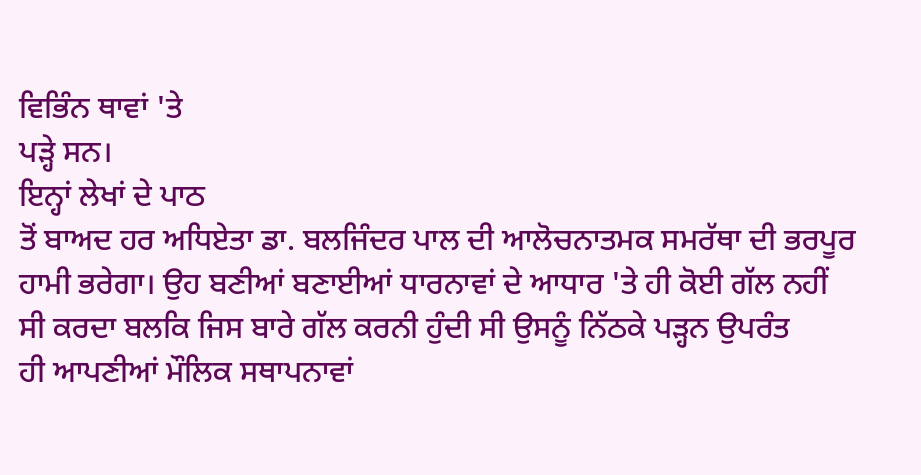ਵਿਭਿੰਨ ਥਾਵਾਂ 'ਤੇ
ਪੜ੍ਹੇ ਸਨ।
ਇਨ੍ਹਾਂ ਲੇਖਾਂ ਦੇ ਪਾਠ
ਤੋਂ ਬਾਅਦ ਹਰ ਅਧਿਏਤਾ ਡਾ. ਬਲਜਿੰਦਰ ਪਾਲ ਦੀ ਆਲੋਚਨਾਤਮਕ ਸਮਰੱਥਾ ਦੀ ਭਰਪੂਰ
ਹਾਮੀ ਭਰੇਗਾ। ਉਹ ਬਣੀਆਂ ਬਣਾਈਆਂ ਧਾਰਨਾਵਾਂ ਦੇ ਆਧਾਰ 'ਤੇ ਹੀ ਕੋਈ ਗੱਲ ਨਹੀਂ
ਸੀ ਕਰਦਾ ਬਲਕਿ ਜਿਸ ਬਾਰੇ ਗੱਲ ਕਰਨੀ ਹੁੰਦੀ ਸੀ ਉਸਨੂੰ ਨਿੱਠਕੇ ਪੜ੍ਹਨ ਉਪਰੰਤ
ਹੀ ਆਪਣੀਆਂ ਮੌਲਿਕ ਸਥਾਪਨਾਵਾਂ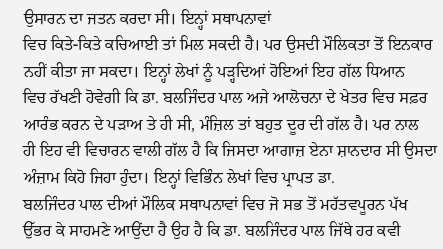ਉਸਾਰਨ ਦਾ ਜਤਨ ਕਰਦਾ ਸੀ। ਇਨ੍ਹਾਂ ਸਥਾਪਨਾਵਾਂ
ਵਿਚ ਕਿਤੇ-ਕਿਤੇ ਕਚਿਆਈ ਤਾਂ ਮਿਲ ਸਕਦੀ ਹੈ। ਪਰ ਉਸਦੀ ਮੌਲਿਕਤਾ ਤੋਂ ਇਨਕਾਰ
ਨਹੀਂ ਕੀਤਾ ਜਾ ਸਕਦਾ। ਇਨ੍ਹਾਂ ਲੇਖਾਂ ਨੂੰ ਪੜ੍ਹਦਿਆਂ ਹੋਇਆਂ ਇਹ ਗੱਲ ਧਿਆਨ
ਵਿਚ ਰੱਖਣੀ ਹੋਵੇਗੀ ਕਿ ਡਾ. ਬਲਜਿੰਦਰ ਪਾਲ ਅਜੇ ਆਲੋਚਨਾ ਦੇ ਖੇਤਰ ਵਿਚ ਸਫ਼ਰ
ਆਰੰਭ ਕਰਨ ਦੇ ਪੜਾਅ ਤੇ ਹੀ ਸੀ, ਮੰਜ਼ਿਲ ਤਾਂ ਬਹੁਤ ਦੂਰ ਦੀ ਗੱਲ ਹੈ। ਪਰ ਨਾਲ
ਹੀ ਇਹ ਵੀ ਵਿਚਾਰਨ ਵਾਲੀ ਗੱਲ ਹੈ ਕਿ ਜਿਸਦਾ ਆਗਾਜ਼ ਏਨਾ ਸ਼ਾਨਦਾਰ ਸੀ ਉਸਦਾ
ਅੰਜ਼ਾਮ ਕਿਹੋ ਜਿਹਾ ਹੁੰਦਾ। ਇਨ੍ਹਾਂ ਵਿਭਿੰਨ ਲੇਖਾਂ ਵਿਚ ਪ੍ਰਾਪਤ ਡਾ.
ਬਲਜਿੰਦਰ ਪਾਲ ਦੀਆਂ ਮੌਲਿਕ ਸਥਾਪਨਾਵਾਂ ਵਿਚ ਜੋ ਸਭ ਤੋਂ ਮਹੱਤਵਪੂਰਨ ਪੱਖ
ਉੱਭਰ ਕੇ ਸਾਹਮਣੇ ਆਉਂਦਾ ਹੈ ਉਹ ਹੈ ਕਿ ਡਾ. ਬਲਜਿੰਦਰ ਪਾਲ ਜਿੱਥੇ ਹਰ ਕਵੀ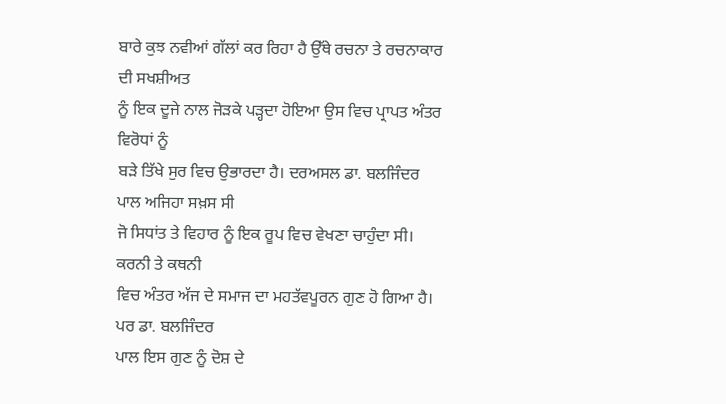ਬਾਰੇ ਕੁਝ ਨਵੀਆਂ ਗੱਲਾਂ ਕਰ ਰਿਹਾ ਹੈ ਉੱਥੇ ਰਚਨਾ ਤੇ ਰਚਨਾਕਾਰ ਦੀ ਸਖਸ਼ੀਅਤ
ਨੂੰ ਇਕ ਦੂਜੇ ਨਾਲ ਜੋੜਕੇ ਪੜ੍ਹਦਾ ਹੋਇਆ ਉਸ ਵਿਚ ਪ੍ਰਾਪਤ ਅੰਤਰ ਵਿਰੋਧਾਂ ਨੂੰ
ਬੜੇ ਤਿੱਖੇ ਸੁਰ ਵਿਚ ਉਭਾਰਦਾ ਹੈ। ਦਰਅਸਲ ਡਾ. ਬਲਜਿੰਦਰ ਪਾਲ ਅਜਿਹਾ ਸਖ਼ਸ ਸੀ
ਜੋ ਸਿਧਾਂਤ ਤੇ ਵਿਹਾਰ ਨੂੰ ਇਕ ਰੂਪ ਵਿਚ ਵੇਖਣਾ ਚਾਹੁੰਦਾ ਸੀ। ਕਰਨੀ ਤੇ ਕਥਨੀ
ਵਿਚ ਅੰਤਰ ਅੱਜ ਦੇ ਸਮਾਜ ਦਾ ਮਹਤੱਵਪੂਰਨ ਗੁਣ ਹੋ ਗਿਆ ਹੈ। ਪਰ ਡਾ. ਬਲਜਿੰਦਰ
ਪਾਲ ਇਸ ਗੁਣ ਨੂੰ ਦੋਸ਼ ਦੇ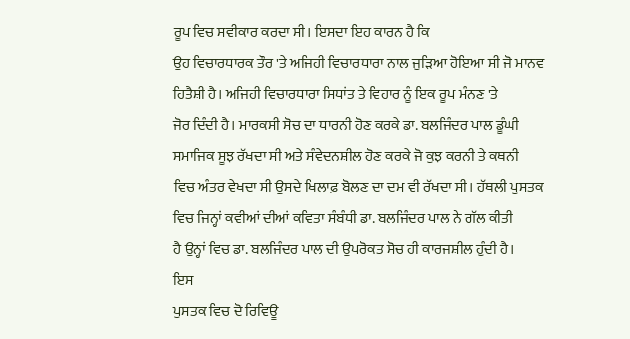ਰੂਪ ਵਿਚ ਸਵੀਕਾਰ ਕਰਦਾ ਸੀ। ਇਸਦਾ ਇਹ ਕਾਰਨ ਹੈ ਕਿ
ਉਹ ਵਿਚਾਰਧਾਰਕ ਤੌਰ 'ਤੇ ਅਜਿਹੀ ਵਿਚਾਰਧਾਰਾ ਨਾਲ ਜੁੜਿਆ ਹੋਇਆ ਸੀ ਜੋ ਮਾਨਵ
ਹਿਤੈਸ਼ੀ ਹੈ। ਅਜਿਹੀ ਵਿਚਾਰਧਾਰਾ ਸਿਧਾਂਤ ਤੇ ਵਿਹਾਰ ਨੂੰ ਇਕ ਰੂਪ ਮੰਨਣ 'ਤੇ
ਜੋਰ ਦਿੰਦੀ ਹੈ। ਮਾਰਕਸੀ ਸੋਚ ਦਾ ਧਾਰਨੀ ਹੋਣ ਕਰਕੇ ਡਾ. ਬਲਜਿੰਦਰ ਪਾਲ ਡੂੰਘੀ
ਸਮਾਜਿਕ ਸੂਝ ਰੱਖਦਾ ਸੀ ਅਤੇ ਸੰਵੇਦਨਸ਼ੀਲ ਹੋਣ ਕਰਕੇ ਜੋ ਕੁਝ ਕਰਨੀ ਤੇ ਕਥਨੀ
ਵਿਚ ਅੰਤਰ ਵੇਖਦਾ ਸੀ ਉਸਦੇ ਖਿਲਾਫ਼ ਬੋਲਣ ਦਾ ਦਮ ਵੀ ਰੱਖਦਾ ਸੀ। ਹੱਥਲੀ ਪੁਸਤਕ
ਵਿਚ ਜਿਨ੍ਹਾਂ ਕਵੀਆਂ ਦੀਆਂ ਕਵਿਤਾ ਸੰਬੰਧੀ ਡਾ. ਬਲਜਿੰਦਰ ਪਾਲ ਨੇ ਗੱਲ ਕੀਤੀ
ਹੈ ਉਨ੍ਹਾਂ ਵਿਚ ਡਾ. ਬਲਜਿੰਦਰ ਪਾਲ ਦੀ ਉਪਰੋਕਤ ਸੋਚ ਹੀ ਕਾਰਜਸ਼ੀਲ ਹੁੰਦੀ ਹੈ।
ਇਸ
ਪੁਸਤਕ ਵਿਚ ਦੋ ਰਿਵਿਊ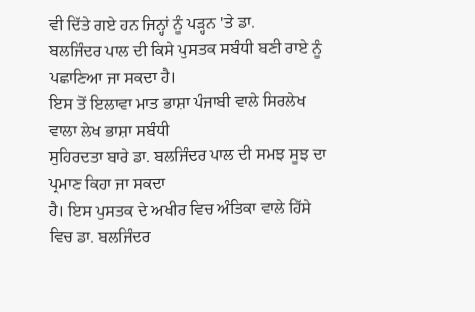ਵੀ ਦਿੱਤੇ ਗਏ ਹਨ ਜਿਨ੍ਹਾਂ ਨੂੰ ਪੜ੍ਹਨ 'ਤੇ ਡਾ.
ਬਲਜਿੰਦਰ ਪਾਲ ਦੀ ਕਿਸੇ ਪੁਸਤਕ ਸਬੰਧੀ ਬਣੀ ਰਾਏ ਨੂੰ ਪਛਾਣਿਆ ਜਾ ਸਕਦਾ ਹੈ।
ਇਸ ਤੋਂ ਇਲਾਵਾ ਮਾਤ ਭਾਸ਼ਾ ਪੰਜਾਬੀ ਵਾਲੇ ਸਿਰਲੇਖ ਵਾਲਾ ਲੇਖ ਭਾਸ਼ਾ ਸਬੰਧੀ
ਸੁਹਿਰਦਤਾ ਬਾਰੇ ਡਾ. ਬਲਜਿੰਦਰ ਪਾਲ ਦੀ ਸਮਝ ਸੂਝ ਦਾ ਪ੍ਰਮਾਣ ਕਿਹਾ ਜਾ ਸਕਦਾ
ਹੈ। ਇਸ ਪੁਸਤਕ ਦੇ ਅਖੀਰ ਵਿਚ ਅੰਤਿਕਾ ਵਾਲੇ ਹਿੱਸੇ ਵਿਚ ਡਾ. ਬਲਜਿੰਦਰ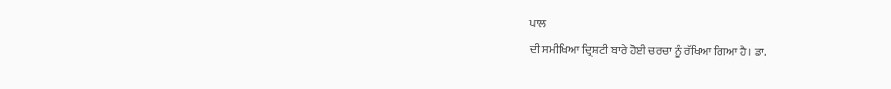ਪਾਲ
ਦੀ ਸਮੀਖਿਆ ਦ੍ਰਿਸ਼ਟੀ ਬਾਰੇ ਹੋਈ ਚਰਚਾ ਨੂੰ ਰੱਖਿਆ ਗਿਆ ਹੈ। ਡਾ.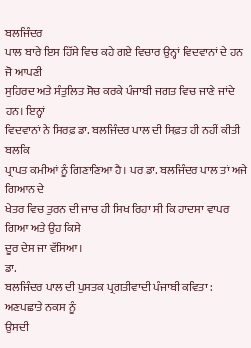ਬਲਜਿੰਦਰ
ਪਾਲ ਬਾਰੇ ਇਸ ਹਿੱਸੇ ਵਿਚ ਕਹੇ ਗਏ ਵਿਚਾਰ ਉਨ੍ਹਾਂ ਵਿਦਵਾਨਾਂ ਦੇ ਹਨ ਜੋ ਆਪਣੀ
ਸੁਹਿਰਦ ਅਤੇ ਸੰਤੁਲਿਤ ਸੋਚ ਕਰਕੇ ਪੰਜਾਬੀ ਜਗਤ ਵਿਚ ਜਾਣੇ ਜਾਂਦੇ ਹਨ। ਇਨ੍ਹਾਂ
ਵਿਦਵਾਨਾਂ ਨੇ ਸਿਰਫ਼ ਡਾ. ਬਲਜਿੰਦਰ ਪਾਲ ਦੀ ਸਿਫ਼ਤ ਹੀ ਨਹੀਂ ਕੀਤੀ ਬਲਕਿ
ਪ੍ਰਾਪਤ ਕਮੀਆਂ ਨੂੰ ਗਿਣਾਣਿਆ ਹੈ। ਪਰ ਡਾ. ਬਲਜਿੰਦਰ ਪਾਲ ਤਾਂ ਅਜੇ ਗਿਆਨ ਦੇ
ਖੇਤਰ ਵਿਚ ਤੁਰਨ ਦੀ ਜਾਚ ਹੀ ਸਿਖ ਰਿਹਾ ਸੀ ਕਿ ਹਾਦਸਾ ਵਾਪਰ ਗਿਆ ਅਤੇ ਉਹ ਕਿਸੇ
ਦੂਰ ਦੇਸ ਜਾ ਵੱਸਿਆ।
ਡਾ.
ਬਲਜਿੰਦਰ ਪਾਲ ਦੀ ਪੁਸਤਕ ਪ੍ਰਗਤੀਵਾਦੀ ਪੰਜਾਬੀ ਕਵਿਤਾ : ਅਣਪਛਾਤੇ ਨਕਸ ਨੂੰ
ਉਸਦੀ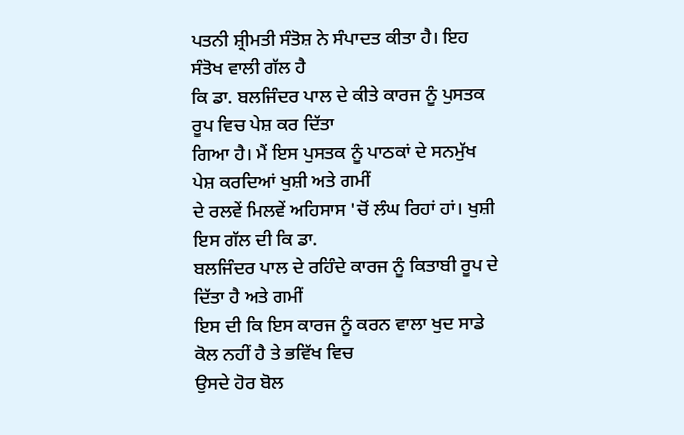ਪਤਨੀ ਸ਼੍ਰੀਮਤੀ ਸੰਤੋਸ਼ ਨੇ ਸੰਪਾਦਤ ਕੀਤਾ ਹੈ। ਇਹ ਸੰਤੋਖ ਵਾਲੀ ਗੱਲ ਹੈ
ਕਿ ਡਾ. ਬਲਜਿੰਦਰ ਪਾਲ ਦੇ ਕੀਤੇ ਕਾਰਜ ਨੂੰ ਪੁਸਤਕ ਰੂਪ ਵਿਚ ਪੇਸ਼ ਕਰ ਦਿੱਤਾ
ਗਿਆ ਹੈ। ਮੈਂ ਇਸ ਪੁਸਤਕ ਨੂੰ ਪਾਠਕਾਂ ਦੇ ਸਨਮੁੱਖ ਪੇਸ਼ ਕਰਦਿਆਂ ਖੁਸ਼ੀ ਅਤੇ ਗਮੀਂ
ਦੇ ਰਲਵੇਂ ਮਿਲਵੇਂ ਅਹਿਸਾਸ 'ਚੋਂ ਲੰਘ ਰਿਹਾਂ ਹਾਂ। ਖੁਸ਼ੀ ਇਸ ਗੱਲ ਦੀ ਕਿ ਡਾ.
ਬਲਜਿੰਦਰ ਪਾਲ ਦੇ ਰਹਿੰਦੇ ਕਾਰਜ ਨੂੰ ਕਿਤਾਬੀ ਰੂਪ ਦੇ ਦਿੱਤਾ ਹੈ ਅਤੇ ਗਮੀਂ
ਇਸ ਦੀ ਕਿ ਇਸ ਕਾਰਜ ਨੂੰ ਕਰਨ ਵਾਲਾ ਖੁਦ ਸਾਡੇ ਕੋਲ ਨਹੀਂ ਹੈ ਤੇ ਭਵਿੱਖ ਵਿਚ
ਉਸਦੇ ਹੋਰ ਬੋਲ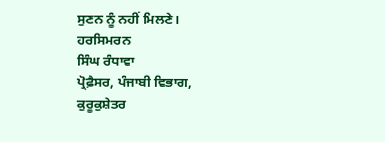ਸੁਣਨ ਨੂੰ ਨਹੀਂ ਮਿਲਣੇ।
ਹਰਸਿਮਰਨ
ਸਿੰਘ ਰੰਧਾਵਾ
ਪ੍ਰੋਫ਼ੈਸਰ, ਪੰਜਾਬੀ ਵਿਭਾਗ,
ਕੁਰੂਕੁਸ਼ੇਤਰ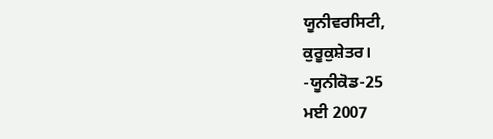ਯੂਨੀਵਰਸਿਟੀ,
ਕੁਰੂਕੁਸ਼ੇਤਰ।
-ਯੂਨੀਕੋਡ-25
ਮਈ 2007